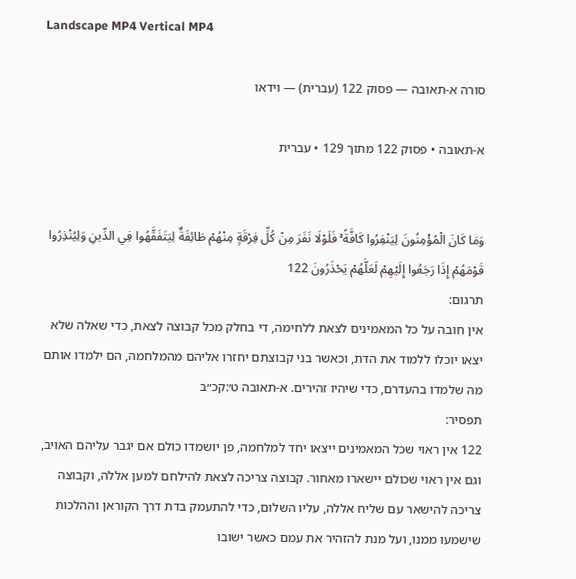Landscape MP4 Vertical MP4

סורה א-תאובה — פסוק 122 (עברית) — וידאו

א-תאובה • פסוק 122 מתוך 129 • עברית


وَمَا كَانَ الْمُؤْمِنُونَ لِيَنْفِرُوا كَافَّةً ۚ فَلَوْلَا نَفَرَ مِنْ كُلِّ فِرْقَةٍ مِنْهُمْ طَائِفَةٌ لِيَتَفَقَّهُوا فِي الدِّينِ وَلِيُنْذِرُوا قَوْمَهُمْ إِذَا رَجَعُوا إِلَيْهِمْ لَعَلَّهُمْ يَحْذَرُونَ 122
תרגום:
אין חובה על כל המאמינים לצאת ללחימה, די בחלק מכל קבוצה לצאת, כדי שאלה שלא יצאו יוכלו ללמוד את הדת, וכאשר בני קבוצתם יחזרו אליהם מהמלחמה, הם ילמדו אותם מה שלמדו בהעדרם, כדי שיהיו זהירים. א-תאובה ט׳:קכ״ב
תפסיר:
122 אין ראוי שכל המאמינים ייצאו יחד למלחמה, פן יושמדו כולם אם יגבר עליהם האויב, וגם אין ראוי שכולם יישארו מאחור. קבוצה צריכה לצאת להילחם למען אללה, וקבוצה צריכה להישאר עם שליח אללה, עליו השלום, כדי להתעמק בדת דרך הקוראן וההלכות שישמעו ממנו, ועל מנת להזהיר את עמם כאשר ישובו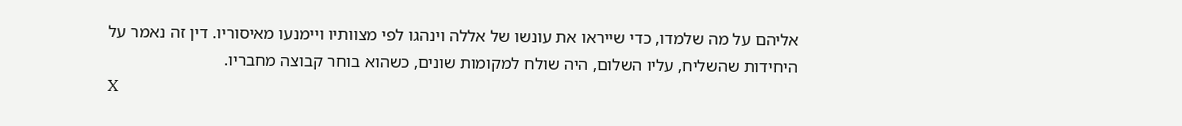אליהם על מה שלמדו, כדי שייראו את עונשו של אללה וינהגו לפי מצוותיו ויימנעו מאיסוריו. דין זה נאמר על היחידות שהשליח, עליו השלום, היה שולח למקומות שונים, כשהוא בוחר קבוצה מחבריו.
X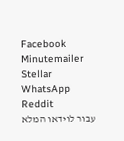Facebook Minutemailer Stellar WhatsApp Reddit
עבור לוידאו המלא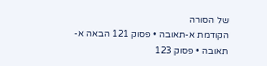של הסורה
הקודמת א-תאובה • פסוק 121 הבאה א-תאובה • פסוק 123